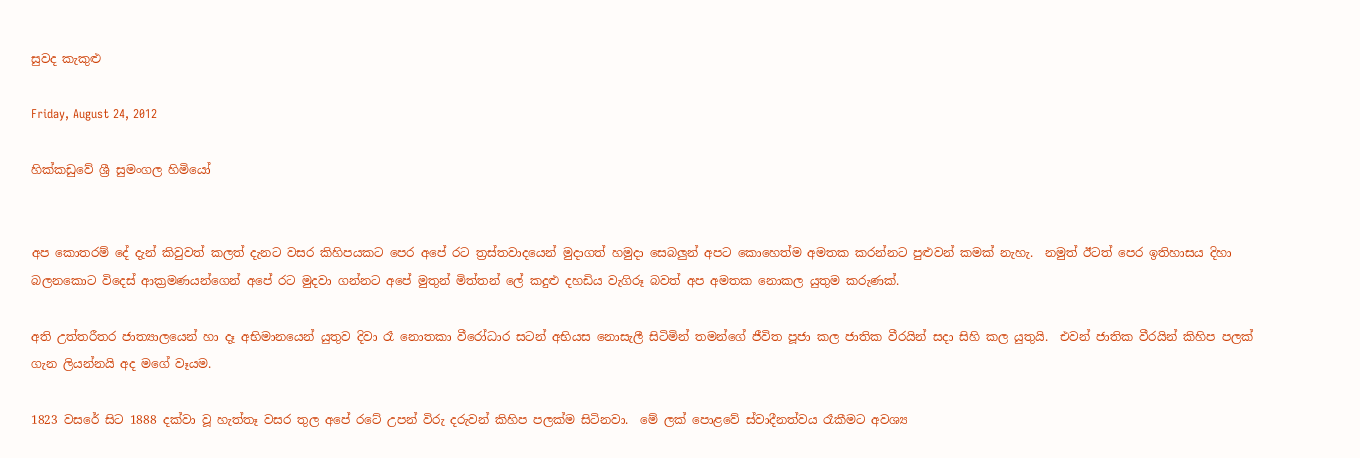සුවද කැකුළු

Friday, August 24, 2012

හික්කඩුවේ ශ්‍රී සුමංගල හිමියෝ


අප කොතරම් දේ දැන් කිවුවත් කලත් දැනට වසර කිහිපයකට පෙර අපේ රට ත්‍රස්තවාදයෙන් මුදාගත් හමුදා සෙබලුන් අපට කොහෙත්ම අමතක කරන්නට පුළුවන් කමක් නැහැ.  නමුත් ඊටත් පෙර ඉතිහාසය දිහා බලනකොට විදෙස් ආක්‍රමණයන්ගෙන් අපේ රට මුදවා ගන්නට අපේ මුතුන් මිත්තන් ලේ කදුළු දහඩිය වැගිරූ බවත් අප අමතක නොකල යුතුම කරුණක්.

අති උත්තරීතර ජාත්‍යාලයෙන් හා දෑ අභිමානයෙන් යුතුව දිවා රෑ නොතකා වීරෝධාර සටන් අභියස නොසැලී සිටිමින් තමන්ගේ ජීවිත පූජා කල ජාතික වීරයින් සදා සිහි කල යුතුයි.  එවන් ජාතික වීරයින් කිහිප පලක් ගැන ලියන්නයි අද මගේ වෑයම.

1823 වසරේ සිට 1888 දක්වා වූ හැත්තෑ වසර තුල අපේ රටේ උපන් විරු දරුවන් කිහිප පලක්ම සිටිනවා.  මේ ලක් පොළවේ ස්වාදීනත්වය රෑකීමට අවශ්‍ය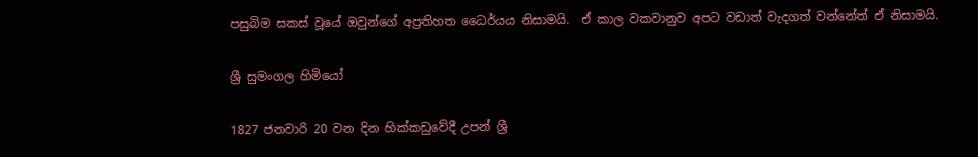පසුබිම සකස් වූයේ ඔවුන්ගේ අප්‍රතිහත ධෛර්යය නිසාමයි.  ඒ කාල වකවානුව අපට වඩාත් වැදගත් වන්නේත් ඒ නිසාමයි.

ශ්‍රී සුමංගල හිමියෝ

1827 ජනවාරි 20 වන දින හික්කඩුවේදී උපන් ශ්‍රී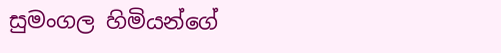සුමංගල හිමියන්ගේ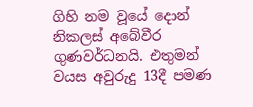ගිහි නම වූයේ දොන් නිකලස් අබේවීර ගුණවර්ධනයි. එතුමන් වයස අවුරුදු 13දී පමණ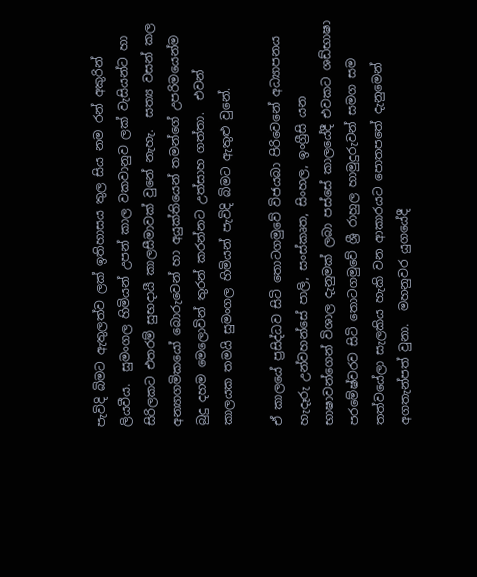පැවිදි බිමට ඇතුලත්ව ලක් ඉතිහාසය තුල සිය නම රන් අකුරින් ලියවීය.  සුමංගල හිමියන් උපන් කාල වකවානුව ලක් වැසියන්ට හා සිරිලකට එතරම් සුභදායී කාලසීමාවක් වුනේ නැහැ.  සත්‍ය වසන් කල අන්‍යාගමිකයෝ බොරුවෙන් හා අයුක්තියෙන් තමන්ගේ උපරිමයෙන්ම බුදු දහම මෙලොවින් තුරන් කරන්නට උත්සාහ ගත්තා.  එවන් කාලයක තමයි සුමංගල හිමියන් පැවිදි බිමට ඇතුළු වුනේ.

ඒ කාලයේ ප්‍රසිද්ධව සිටි තොටගමුවේ විජයබා පිරිවෙනේ අධ්‍යාපනය හැදෑරු උන්වහන්සේ පාලි, සංස්කෘත, සිංහල, ඉංග්‍රීසි යන භාෂාවන්ගෙන් විශාල දැනුමක් ලබා පස්සේ කාලයේදී එවකට ශඩ්භාෂා පරමේෂ්වරව සිටි තොටගමුවේ ශ්‍රී රාහුල හාමුදුරුවන් සමග සම තත්වයේලා සැලකිය හැකි වන ආකාරයට පොතපතේ දැනුමෙන් අගතැන්පත් වුනා.  මහනුවර යුගයේදී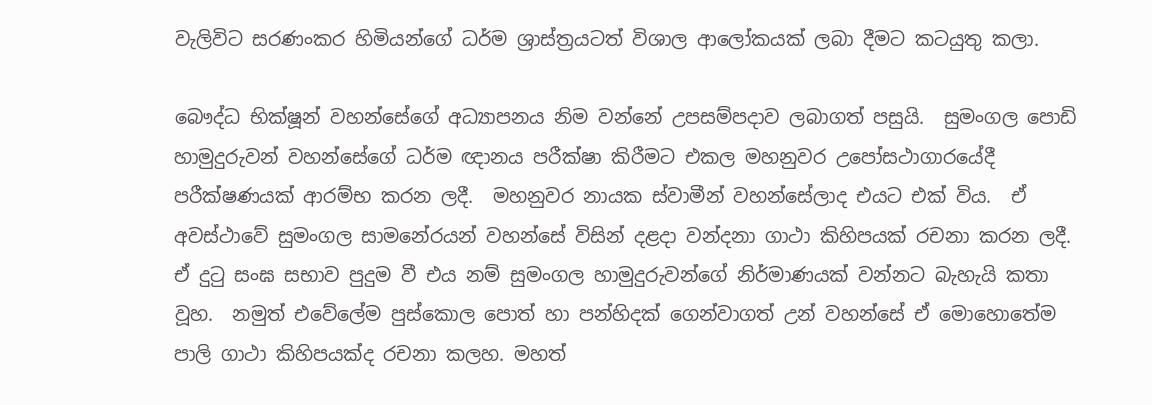වැලිවිට සරණංකර හිමියන්ගේ ධර්ම ශ්‍රාස්ත්‍රයටත් විශාල ආලෝකයක් ලබා දීමට කටයුතු කලා.

බෞද්ධ භික්ෂූන් වහන්සේගේ අධ්‍යාපනය නිම වන්නේ උපසම්පදාව ලබාගත් පසුයි.  සුමංගල පොඩි හාමුදුරුවන් වහන්සේගේ ධර්ම ඥානය පරීක්ෂා කිරීමට එකල මහනුවර උපෝසථාගාරයේදී පරීක්ෂණයක් ආරම්භ කරන ලදී.  මහනුවර නායක ස්වාමීන් වහන්සේලාද එයට එක් විය.  ඒ අවස්ථාවේ සුමංගල සාමනේරයන් වහන්සේ විසින් දළදා වන්දනා ගාථා කිහිපයක් රචනා කරන ලදී.  ඒ දුටු සංඝ සභාව පුදුම වී එය නම් සුමංගල හාමුදුරුවන්ගේ නිර්මාණයක් වන්නට බැහැයි කතා වූහ.  නමුත් එවේලේම පුස්කොල පොත් හා පන්හිදක් ගෙන්වාගත් උන් වහන්සේ ඒ මොහොතේම පාලි ගාථා කිහිපයක්ද රචනා කලහ. මහත්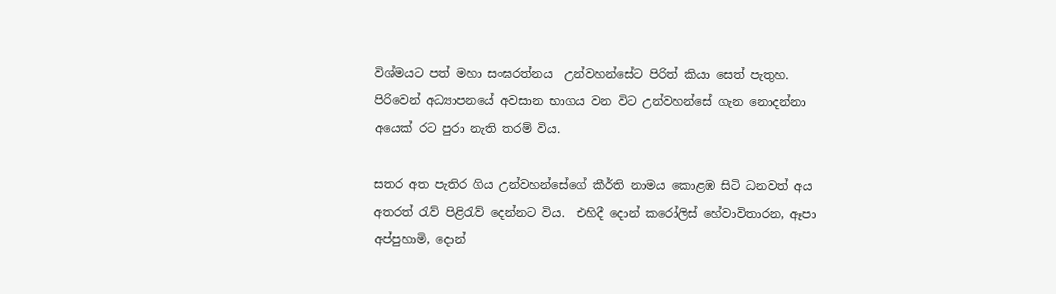විශ්මයට පත් මහා සංඝරත්නය  උන්වහන්සේට පිරිත් කියා සෙත් පැතුහ.  පිරිවෙන් අධ්‍යාපනයේ අවසාන භාගය වන විට උන්වහන්සේ ගැන නොදන්නා අයෙක් රට පුරා නැති තරම් විය.

සතර අත පැතිර ගිය උන්වහන්සේගේ කීර්ති නාමය කොළඹ සිටි ධනවත් අය අතරත් රැව් පිළිරැව් දෙන්නට විය.  එහිදී දොන් කරෝලිස් හේවාවිතාරන, ඈපා අප්පුහාමි, දොන්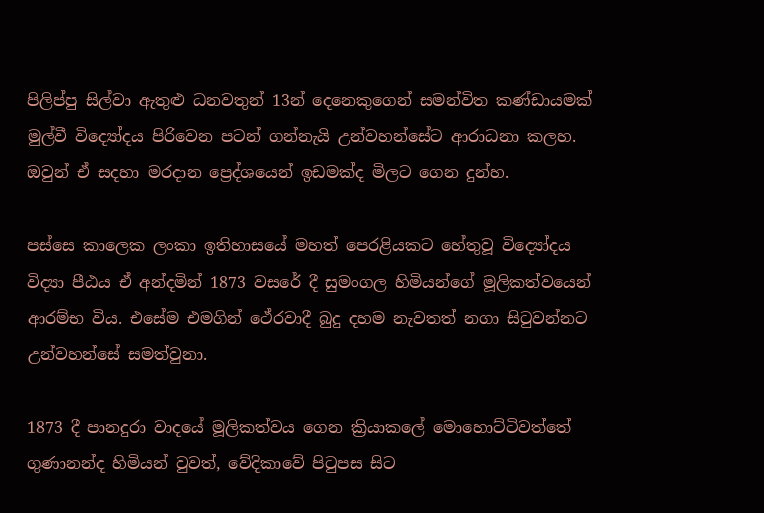පිලිප්පු සිල්වා ඇතුළු ධනවතුන් 13න් දෙනෙකුගෙන් සමන්විත කණ්ඩායමක් මුල්වී විද්‍යෝදය පිරිවෙන පටන් ගන්නැයි උන්වහන්සේට ආරාධනා කලහ. ඔවුන් ඒ සදහා මරදාන ප්‍රෙද්ශයෙන් ඉඩමක්ද මිලට ගෙන දුන්හ.

පස්සෙ කාලෙක ලංකා ඉතිහාසයේ මහත් පෙරළියකට හේතුවූ විද්‍යෝදය විද්‍යා පීඨය ඒ අන්දමින් 1873 වසරේ දී සුමංගල හිමියන්ගේ මූලිකත්වයෙන් ආරම්භ විය. එසේම එමගින් ථේරවාදී බුදු දහම නැවතත් නගා සිටුවන්නට උන්වහන්සේ සමත්වුනා.

1873 දී පානදුරා වාදයේ මූලිකත්වය ගෙන ක්‍රියාකලේ මොහොට්ටිවත්තේ ගුණානන්ද හිමියන් වුවත්, වේදිකාවේ පිටුපස සිට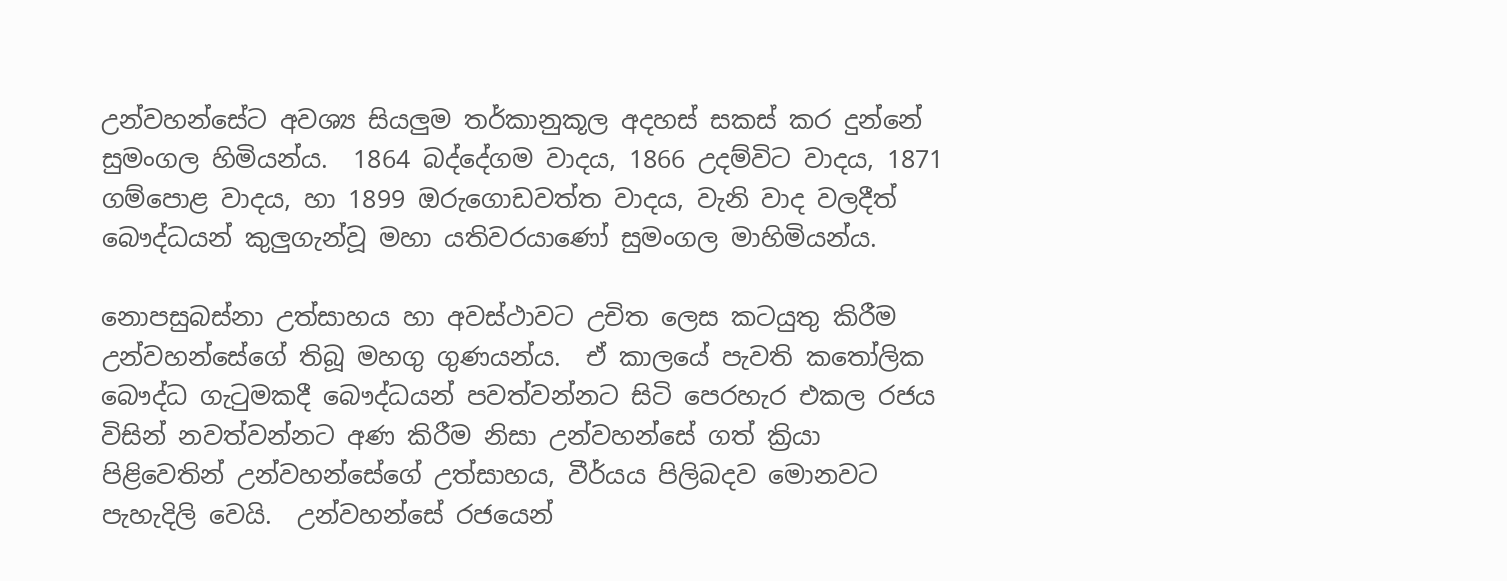උන්වහන්සේට අවශ්‍ය සියලුම තර්කානුකූල අදහස් සකස් කර දුන්නේ සුමංගල හිමියන්ය.  1864 බද්දේගම වාදය, 1866 උදම්විට වාදය, 1871 ගම්පොළ වාදය, හා 1899 ඔරුගොඩවත්ත වාදය, වැනි වාද වලදීත් බෞද්ධයන් කුලුගැන්වූ මහා යතිවරයාණෝ සුමංගල මාහිමියන්ය.

නොපසුබස්නා උත්සාහය හා අවස්ථාවට උචිත ලෙස කටයුතු කිරීම උන්වහන්සේගේ තිබූ මහගු ගුණයන්ය.  ඒ කාලයේ පැවති කතෝලික බෞද්ධ ගැටුමකදී බෞද්ධයන් පවත්වන්නට සිටි පෙරහැර එකල රජය විසින් නවත්වන්නට අණ කිරීම නිසා උන්වහන්සේ ගත් ක්‍රියා පිළිවෙතින් උන්වහන්සේගේ උත්සාහය, වීර්යය පිලිබදව මොනවට පැහැදිලි වෙයි.  උන්වහන්සේ රජයෙන්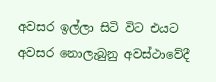අවසර ඉල්ලා සිටි විට එයට අවසර නොලැබුනු අවස්ථාවේදී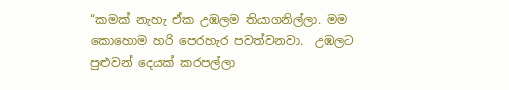“කමක් නැහැ ඒක උඹලම තියාගනිල්ලා. මම කොහොම හරි පෙරහැර පවත්වනවා.  උඹලට පුළුවන් දෙයක් කරපල්ලා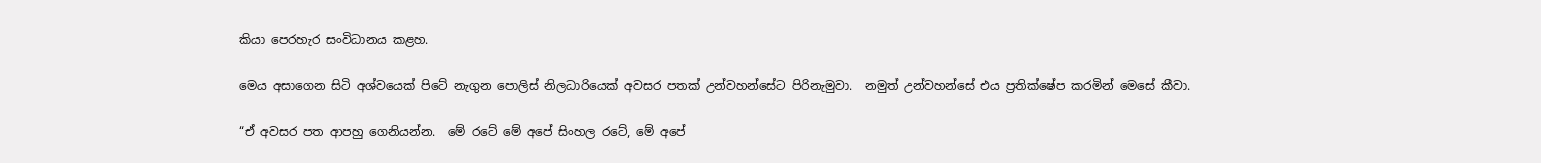කියා පෙරහැර සංවිධානය කළහ.

මෙය අසාගෙන සිටි අශ්වයෙක් පිටේ නැගුන පොලිස් නිලධාරියෙක් අවසර පතක් උන්වහන්සේට පිරිනැමුවා.  නමුත් උන්වහන්සේ එය ප්‍රතික්ෂේප කරමින් මෙසේ කීවා.

“ඒ අවසර පත ආපහු ගෙනියන්න.  මේ රටේ මේ අපේ සිංහල රටේ, මේ අපේ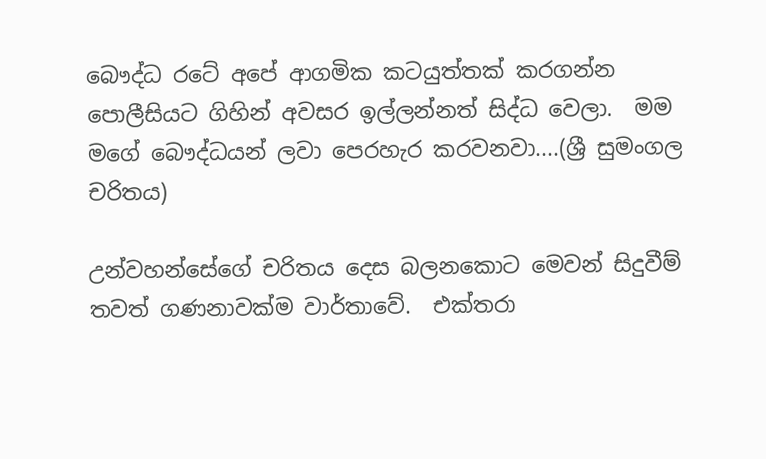බෞද්ධ රටේ අපේ ආගමික කටයුත්තක් කරගන්න පොලීසියට ගිහින් අවසර ඉල්ලන්නත් සිද්ධ වෙලා.  මම මගේ බෞද්ධයන් ලවා පෙරහැර කරවනවා....(ශ්‍රී සුමංගල චරිතය)

උන්වහන්සේගේ චරිතය දෙස බලනකොට මෙවන් සිදුවීම් තවත් ගණනාවක්ම වාර්තාවේ.  එක්තරා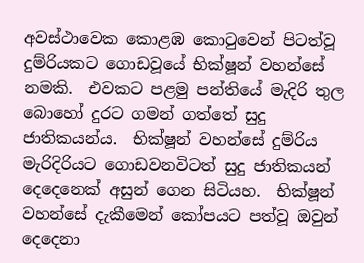අවස්ථාවෙක කොළඹ කොටුවෙන් පිටත්වූ දුම්රියකට ගොඩවූයේ භික්ෂූන් වහන්සේ නමකි.  එවකට පළමු පන්තියේ මැදිරි තුල බොහෝ දුරට ගමන් ගත්තේ සුදු ජාතිකයන්ය.  භික්ෂූන් වහන්සේ දුම්රිය මැරිදිරියට ගොඩවනවිටත් සුදු ජාතිකයන් දෙදෙනෙක් අසුන් ගෙන සිටියහ.  භික්ෂූන් වහන්සේ දැකීමෙන් කෝපයට පත්වූ ඔවුන් දෙදෙනා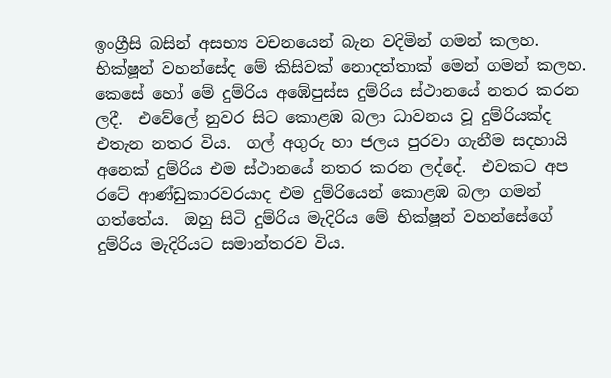ඉංග්‍රීසි බසින් අසභ්‍ය වචනයෙන් බැන වදිමින් ගමන් කලහ.  භික්ෂූන් වහන්සේද මේ කිසිවක් නොදත්තාක් මෙන් ගමන් කලහ.  කෙසේ හෝ මේ දුම්රිය අඹේපුස්ස දුම්රිය ස්ථානයේ නතර කරන ලදී.  එවේලේ නුවර සිට කොළඹ බලා ධාවනය වූ දුම්රියක්ද එතැන නතර විය.  ගල් අගුරු හා ජලය පුරවා ගැනීම සදහායි අනෙක් දුම්රිය එම ස්ථානයේ නතර කරන ලද්දේ.  එවකට අප රටේ ආණ්ඩුකාරවරයාද එම දුම්රියෙන් කොළඹ බලා ගමන් ගත්තේය.  ඔහු සිටි දුම්රිය මැදිරිය මේ භික්ෂූන් වහන්සේගේ දුම්රිය මැදිරියට සමාන්තරව විය.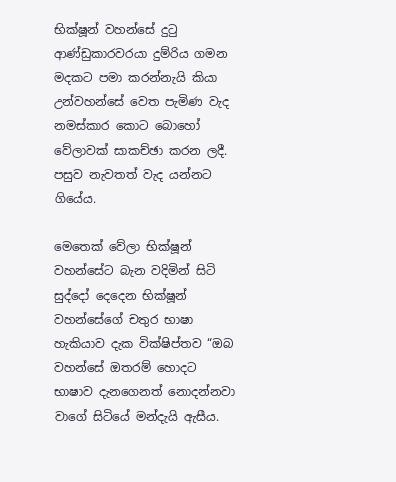භික්ෂූන් වහන්සේ දුටු ආණ්ඩුකාරවරයා දුම්රිය ගමන මදකට පමා කරන්නැයි කියා උන්වහන්සේ වෙත පැමිණ වැද නමස්කාර කොට බොහෝ වේලාවක් සාකච්ඡා කරන ලදී.  පසුව නැවතත් වැද යන්නට ගියේය.

මෙතෙක් වේලා භික්ෂූන් වහන්සේට බැන වදිමින් සිටි සුද්දෝ දෙදෙන භික්ෂූන් වහන්සේගේ චතුර භාෂා හැකියාව දැක වික්ෂිප්තව “ඔබ වහන්සේ ඔතරම් හොදට භාෂාව දැනගෙනත් නොදන්නවා වාගේ සිටියේ මන්දැයි ඇසීය.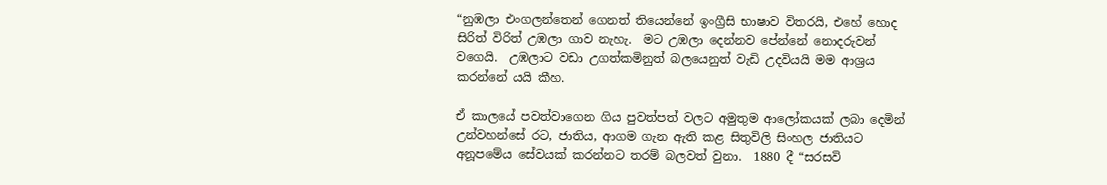“නුඹලා එංගලන්තෙන් ගෙනත් තියෙන්නේ ඉංග්‍රීසි භාෂාව විතරයි, එහේ හොද සිරිත් විරිත් උඹලා ගාව නැහැ.  මට උඹලා දෙන්නව පේන්නේ නොදරුවන් වගෙයි.  උඹලාට වඩා උගත්කමිනුත් බලයෙනුත් වැඩි උදවියයි මම ආශ්‍රය කරන්නේ යයි කීහ.

ඒ කාලයේ පවත්වාගෙන ගිය පුවත්පත් වලට අමුතුම ආලෝකයක් ලබා දෙමින් උන්වහන්සේ රට, ජාතිය, ආගම ගැන ඇති කළ සිතුවිලි සිංහල ජාතියට අනූපමේය සේවයක් කරන්නට තරම් බලවත් වුනා.  1880 දී “සරසවි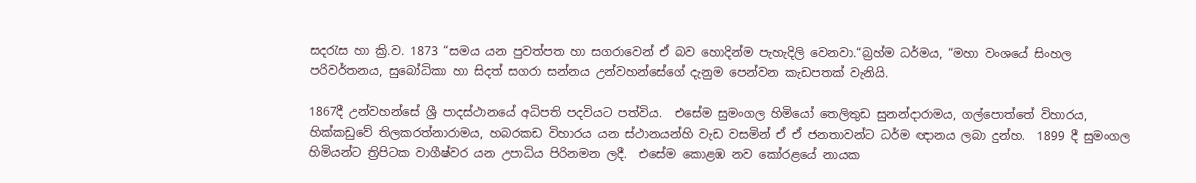සදරැස හා ක්‍රි.ව. 1873 “සමය යන පුවත්පත හා සගරාවෙන් ඒ බව හොදින්ම පැහැදිලි වෙනවා.“බ්‍රහ්ම ධර්මය, “මහා වංශයේ සිංහල පරිවර්තනය, සුබෝධිකා හා සිදත් සගරා සන්නය උන්වහන්සේගේ දැනුම පෙන්වන කැඩපතක් වැනියි.

1867දී උන්වහන්සේ ශ්‍රී පාදස්ථානයේ අධිපති පදවියට පත්විය.  එසේම සුමංගල හිමියෝ තෙලිතුඩ සුනන්දාරාමය, ගල්පොත්තේ විහාරය, හික්කඩුවේ තිලකරත්නාරාමය, හබරකඩ විහාරය යන ස්ථානයන්හි වැඩ වසමින් ඒ ඒ ජනතාවන්ට ධර්ම ඥානය ලබා දුන්හ.  1899 දී සුමංගල හිමියන්ට ත්‍රිපිටක වාගීෂ්වර යන උපාධිය පිරිනමන ලදී.  එසේම කොළඹ නව කෝරළයේ නායක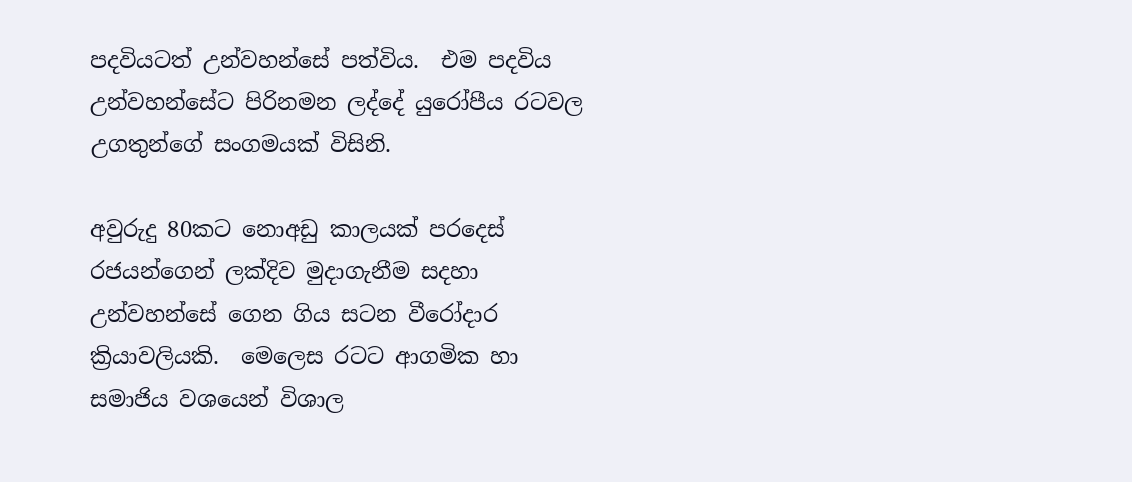පදවියටත් උන්වහන්සේ පත්විය.  එම පදවිය උන්වහන්සේට පිරිනමන ලද්දේ යුරෝපීය රටවල උගතුන්ගේ සංගමයක් විසිනි.

අවුරුදු 80කට නොඅඩු කාලයක් පරදෙස් රජයන්ගෙන් ලක්දිව මුදාගැනීම සදහා උන්වහන්සේ ගෙන ගිය සටන වීරෝදාර ක්‍රියාවලියකි.  මෙලෙස රටට ආගමික හා සමාජිය වශයෙන් විශාල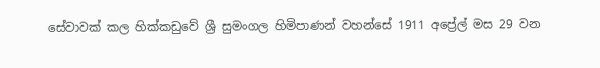සේවාවක් කල හික්කඩුවේ ශ්‍රී සුමංගල හිමිපාණන් වහන්සේ 1911 අප්‍රේල් මස 29 වන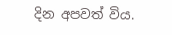දින අපවත් විය.